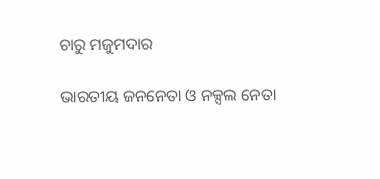ଚାରୁ ମଜୁମଦାର

ଭାରତୀୟ ଜନନେତା ଓ ନକ୍ସଲ ନେତା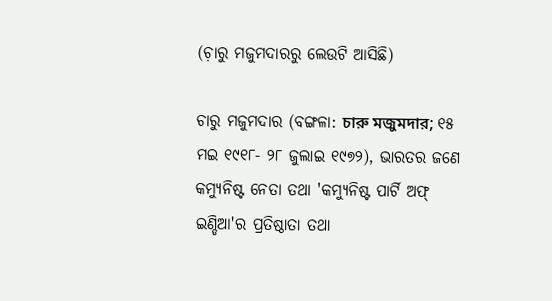(ଚ଼ାରୁ ମଜୁମଦାରରୁ ଲେଉଟି ଆସିଛି)

ଚାରୁ ମଜୁମଦାର (ବଙ୍ଗଳା: চারু মজুমদার; ୧୫ ମଇ ୧୯୧୮- ୨୮ ଜୁଲାଇ ୧୯୭୨), ଭାରତର ଜଣେ କମ୍ୟୁନିଷ୍ଟ ନେତା ତଥା 'କମ୍ୟୁନିଷ୍ଟ ପାର୍ଟି ଅଫ୍ ଇଣ୍ଡିଆ'ର ପ୍ରତିଷ୍ଠାତା ତଥା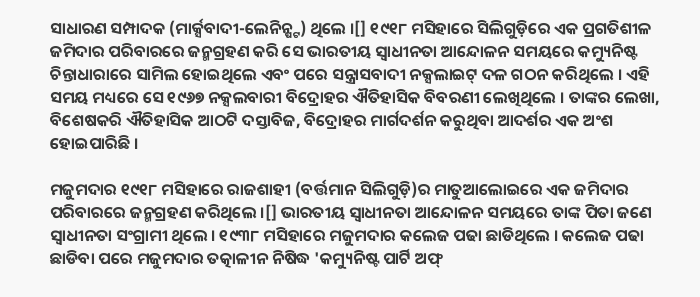ସାଧାରଣ ସମ୍ପାଦକ (ମାର୍କ୍ସବାଦୀ-ଲେନିନ୍ଷ୍ଟ) ଥିଲେ ।[] ୧୯୧୮ ମସିହାରେ ସିଲିଗୁଡ଼ିରେ ଏକ ପ୍ରଗତିଶୀଳ ଜମିଦାର ପରିବାରରେ ଜନ୍ମଗ୍ରହଣ କରି ସେ ଭାରତୀୟ ସ୍ୱାଧୀନତା ଆନ୍ଦୋଳନ ସମୟରେ କମ୍ୟୁନିଷ୍ଟ ଚିନ୍ତାଧାରାରେ ସାମିଲ ହୋଇଥିଲେ ଏବଂ ପରେ ସନ୍ତ୍ରାସବାଦୀ ନକ୍ସଲାଇଟ୍ ଦଳ ଗଠନ କରିଥିଲେ । ଏହି ସମୟ ମଧ୍ୟରେ ସେ ୧୯୬୭ ନକ୍ସଲବାରୀ ବିଦ୍ରୋହର ଐତିହାସିକ ବିବରଣୀ ଲେଖିଥିଲେ । ତାଙ୍କର ଲେଖା, ବିଶେଷକରି ଐତିହାସିକ ଆଠଟି ଦସ୍ତାବିଜ, ବିଦ୍ରୋହର ମାର୍ଗଦର୍ଶନ କରୁଥିବା ଆଦର୍ଶର ଏକ ଅଂଶ ହୋଇପାରିଛି ।

ମଜୁମଦାର ୧୯୧୮ ମସିହାରେ ରାଜଶାହୀ (ବର୍ତ୍ତମାନ ସିଲିଗୁଡ଼ି)ର ମାତୁଆଲୋଇରେ ଏକ ଜମିଦାର ପରିବାରରେ ଜନ୍ମଗ୍ରହଣ କରିଥିଲେ ।[] ଭାରତୀୟ ସ୍ୱାଧୀନତା ଆନ୍ଦୋଳନ ସମୟରେ ତାଙ୍କ ପିତା ଜଣେ ସ୍ୱାଧୀନତା ସଂଗ୍ରାମୀ ଥିଲେ । ୧୯୩୮ ମସିହାରେ ମଜୁମଦାର କଲେଜ ପଢା ଛାଡିଥିଲେ । କଲେଜ ପଢା ଛାଡିବା ପରେ ମଜୁମଦାର ତତ୍କାଳୀନ ନିଷିଦ୍ଧ 'କମ୍ୟୁନିଷ୍ଟ ପାର୍ଟି ଅଫ୍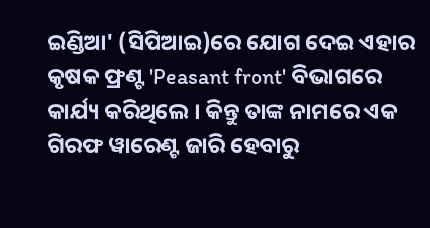ଇଣ୍ଡିଆ' (ସିପିଆଇ)ରେ ଯୋଗ ଦେଇ ଏହାର କୃଷକ ଫ୍ରଣ୍ଟ 'Peasant front' ବିଭାଗରେ କାର୍ଯ୍ୟ କରିଥିଲେ । କିନ୍ତୁ ତାଙ୍କ ନାମରେ ଏକ ଗିରଫ ୱାରେଣ୍ଟ ଜାରି ହେବାରୁ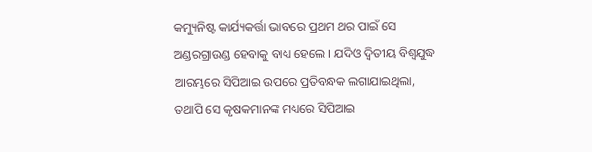କମ୍ୟୁନିଷ୍ଟ କାର୍ଯ୍ୟକର୍ତ୍ତା ଭାବରେ ପ୍ରଥମ ଥର ପାଇଁ ସେ ଅଣ୍ଡରଗ୍ରାଉଣ୍ଡ ହେବାକୁ ବାଧ୍ୟ ହେଲେ । ଯଦିଓ ଦ୍ୱିତୀୟ ବିଶ୍ୱଯୁଦ୍ଧ ଆରମ୍ଭରେ ସିପିଆଇ ଉପରେ ପ୍ରତିବନ୍ଧକ ଲଗାଯାଇଥିଲା, ତଥାପି ସେ କୃଷକମାନଙ୍କ ମଧ୍ୟରେ ସିପିଆଇ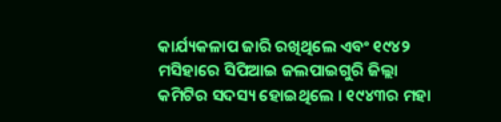କାର୍ଯ୍ୟକଳାପ ଜାରି ରଖିଥିଲେ ଏବଂ ୧୯୪୨ ମସିହାରେ ସିପିଆଇ ଜଲପାଇଗୁରି ଜିଲ୍ଲା କମିଟିର ସଦସ୍ୟ ହୋଇଥିଲେ । ୧୯୪୩ର ମହା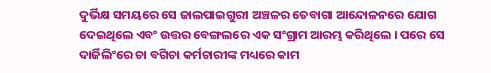ଦୁର୍ଭିକ୍ଷ ସମୟରେ ସେ ଜାଲପାଇଗୁରୀ ଅଞ୍ଚଳର ତେବାଗା ଆନ୍ଦୋଳନରେ ଯୋଗ ଦେଇଥିଲେ ଏବଂ ଉତ୍ତର ବେଙ୍ଗଲରେ ଏକ ସଂଗ୍ରାମ ଆରମ୍ଭ କରିଥିଲେ । ପରେ ସେ ଦାର୍ଜିଲିଂରେ ଚା ବଗିଚା କର୍ମଚାରୀଙ୍କ ମଧ୍ୟରେ କାମ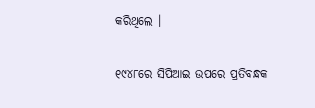କରିଥିଲେ ।

୧୯୪୮ରେ ସିପିଆଇ ଉପରେ ପ୍ରତିବନ୍ଧକ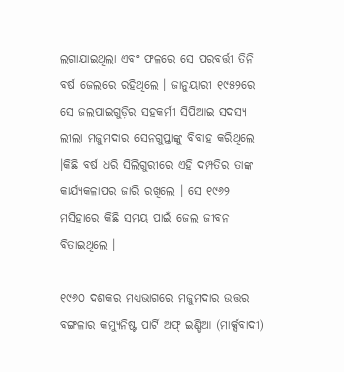ଲଗାଯାଇଥିଲା ଏବଂ ଫଳରେ ସେ ପରବର୍ତ୍ତୀ ତିନି ବର୍ଷ ଜେଲରେ ରହିଥିଲେ । ଜାନୁୟାରୀ ୧୯୫୨ରେ ସେ ଜଲପାଇଗୁଡ଼ିର ସହକର୍ମୀ ସିପିଆଇ ସଦସ୍ୟ ଲୀଲା ମଜୁମଦାର ସେନଗୁପ୍ତାଙ୍କୁ ବିବାହ କରିଥିଲେ ।କିଛି ବର୍ଷ ଧରି ସିଲିଗୁରୀରେ ଏହି ଦମ୍ପତିର ତାଙ୍କ କାର୍ଯ୍ୟକଳାପର ଜାରି ରଖିଲେ । ସେ ୧୯୬୨ ମସିହାରେ କିଛି ସମୟ ପାଇଁ ଜେଲ ଜୀବନ ବିତାଇଥିଲେ ।

୧୯୬୦ ଦଶକର ମଧ୍ୟଭାଗରେ ମଜୁମଦାର ଉତ୍ତର ବଙ୍ଗଳାର କମ୍ୟୁନିଷ୍ଟ ପାର୍ଟି ଅଫ୍ ଇଣ୍ଡିଆ (ମାର୍କ୍ସବାଦୀ)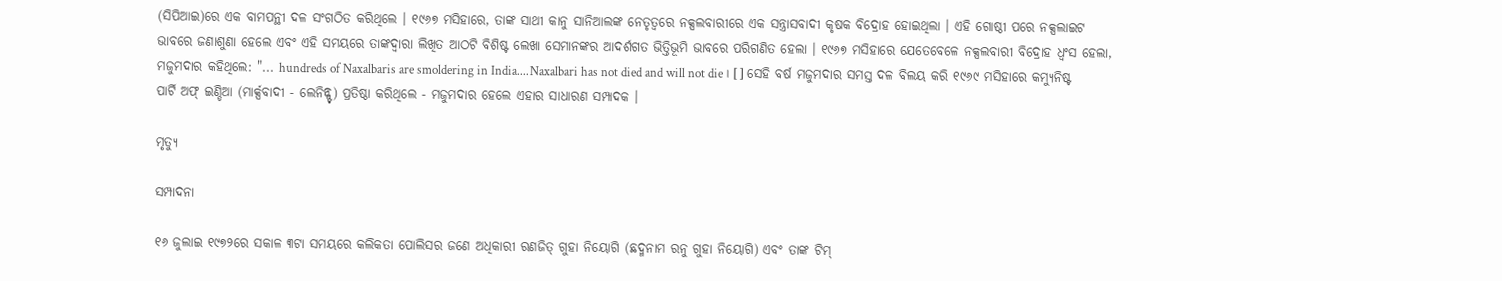(ସିପିଆଇ)ରେ ଏକ ବାମପନ୍ଥୀ ଦଳ ସଂଗଠିତ କରିଥିଲେ । ୧୯୬୭ ମସିହାରେ, ତାଙ୍କ ସାଥୀ କାନୁ ସାନିଆଲଙ୍କ ନେତୃତ୍ୱରେ ନକ୍ସଲବାରୀରେ ଏକ ସନ୍ତ୍ରାସବାଦୀ କୃଷକ ବିଦ୍ରୋହ ହୋଇଥିଲା । ଏହି ଗୋଷ୍ଠୀ ପରେ ନକ୍ସଲାଇଟ ଭାବରେ ଜଣାଶୁଣା ହେଲେ ଏବଂ ଏହି ସମୟରେ ତାଙ୍କଦ୍ୱାରା ଲିଖିତ ଆଠଟି ବିଶିଷ୍ଟ ଲେଖା ସେମାନଙ୍କର ଆଦର୍ଶଗତ ଭିତ୍ତିଭୂମି ଭାବରେ ପରିଗଣିତ ହେଲା । ୧୯୬୭ ମସିହାରେ ଯେତେବେଳେ ନକ୍ସଲବାରୀ ବିଦ୍ରୋହ ଧ୍ୱଂସ ହେଲା, ମଜୁମଦାର କହିଥିଲେ: "... hundreds of Naxalbaris are smoldering in India....Naxalbari has not died and will not die। [] ସେହି ବର୍ଷ ମଜୁମଦାର ସମସ୍ତ ଦଳ ବିଲୟ କରି ୧୯୬୯ ମସିହାରେ କମ୍ୟୁନିଷ୍ଟ ପାର୍ଟି ଅଫ୍ ଇଣ୍ଡିଆ (ମାର୍କ୍ସବାଦୀ - ଲେନିନ୍ଷ୍ଟ) ପ୍ରତିଷ୍ଠା କରିଥିଲେ - ମଜୁମଦାର ହେଲେ ଏହାର ସାଧାରଣ ସମ୍ପାଦକ ।

ମୃତ୍ୟୁ

ସମ୍ପାଦନା

୧୬ ଜୁଲାଇ ୧୯୭୨ରେ ସକାଳ ୩ଟା ସମୟରେ କଲିକତା ପୋଲିସର ଜଣେ ଅଧିକାରୀ ରଣଜିତ୍ ଗୁହା ନିୟୋଗି (ଛଦ୍ମନାମ ରନୁ ଗୁହା ନିୟୋଗି) ଏବଂ ତାଙ୍କ ଟିମ୍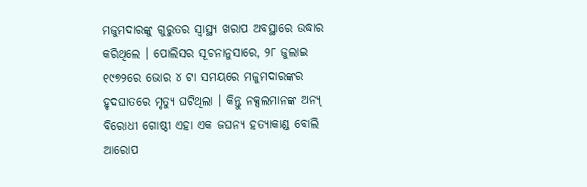ମଜୁମଦାରଙ୍କୁ ଗୁରୁତର ସ୍ୱାସ୍ଥ୍ୟ ଖରାପ ଅବସ୍ଥାରେ ଉଦ୍ଧାର କରିଥିଲେ । ପୋଲିସର ସୂଚନାନୁସାରେ, ୨୮ ଜୁଲାଇ ୧୯୭୨ରେ ଭୋର ୪ ଟା ସମୟରେ ମଜୁମଦାରଙ୍କର ହୃଦଘାତରେ ମୃତ୍ୟୁ ଘଟିଥିଲା । କିନ୍ତୁ ନକ୍ସଲମାନଙ୍କ ଅନ୍ୟ୍ ବିରୋଧୀ ଗୋଷ୍ଠୀ ଏହା ଏକ ଜଘନ୍ୟ ହତ୍ୟାକାଣ୍ଡ ବୋଲି ଆରୋପ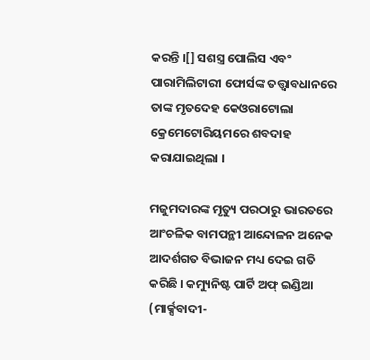କରନ୍ତି ।[] ସଶସ୍ତ୍ର ପୋଲିସ ଏବଂ ପାରାମିଲିଟାରୀ ଫୋର୍ସଙ୍କ ତତ୍ତ୍ୱାବଧାନରେ ତାଙ୍କ ମୃତଦେହ କେଓରାଟୋଲା କ୍ରେମେଟୋରିୟମରେ ଶବଦାହ କରାଯାଇଥିଲା ।

ମଜୁମଦାରଙ୍କ ମୃତ୍ୟୁ ପରଠାରୁ ଭାରତରେ ଆଂଚଳିକ ବାମପନ୍ଥୀ ଆନ୍ଦୋଳନ ଅନେକ ଆଦର୍ଶଗତ ବିଭାଜନ ମଧ୍ୟ ଦେଇ ଗତି କରିଛି । କମ୍ୟୁନିଷ୍ଟ ପାର୍ଟି ଅଫ୍ ଇଣ୍ଡିଆ (ମାର୍କ୍ସବାଦୀ-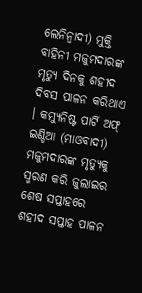ଲେନିନ୍ବାଦୀ) ମୁକ୍ତି ବାହିନୀ ମଜୁମଦାରଙ୍କ ମୃତ୍ୟୁ ଦିନକୁ ଶହୀଦ ଦିବସ ପାଳନ କରିଥାଏ । କମ୍ୟୁନିଷ୍ଟ ପାର୍ଟି ଅଫ୍ ଇଣ୍ଡିଆ (ମାଓବାଦୀ) ମଜୁମଦାରଙ୍କ ମୃତ୍ୟୁକୁ ସ୍ମରଣ କରି ଜୁଲାଇର ଶେଷ ସପ୍ତାହରେ ଶହୀଦ ସପ୍ତାହ ପାଳନ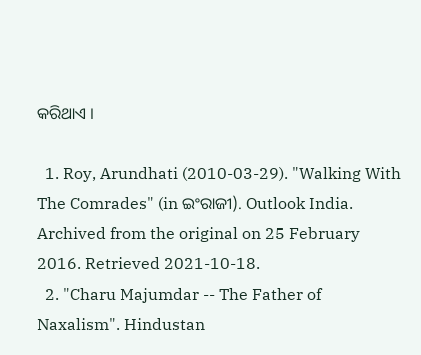କରିଥାଏ ।

  1. Roy, Arundhati (2010-03-29). "Walking With The Comrades" (in ଇଂରାଜୀ). Outlook India. Archived from the original on 25 February 2016. Retrieved 2021-10-18.
  2. "Charu Majumdar -- The Father of Naxalism". Hindustan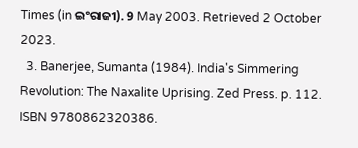Times (in ଇଂରାଜୀ). 9 May 2003. Retrieved 2 October 2023.
  3. Banerjee, Sumanta (1984). India's Simmering Revolution: The Naxalite Uprising. Zed Press. p. 112. ISBN 9780862320386.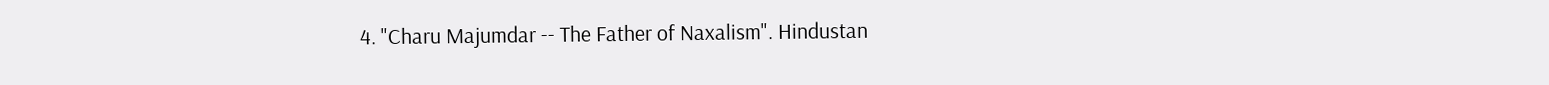4. "Charu Majumdar -- The Father of Naxalism". Hindustan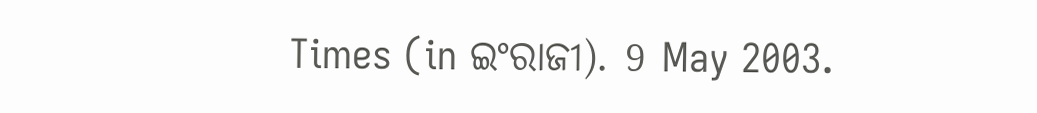Times (in ଇଂରାଜୀ). 9 May 2003.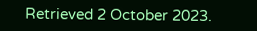Retrieved 2 October 2023.